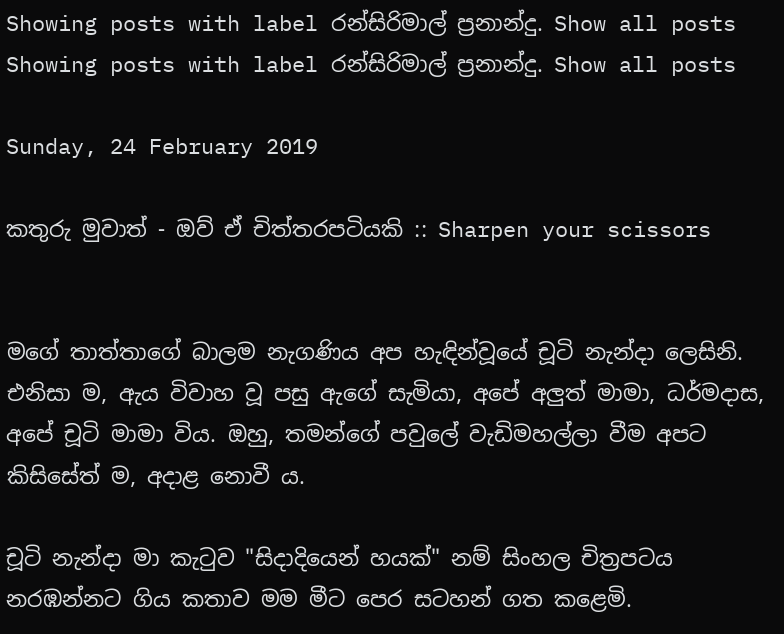Showing posts with label රන්සිරිමාල් ප්‍රනාන්දු. Show all posts
Showing posts with label රන්සිරිමාල් ප්‍රනාන්දු. Show all posts

Sunday, 24 February 2019

කතුරු මුවාත් - ඔව් ඒ චිත්තරපටියකි :: Sharpen your scissors


මගේ තාත්තාගේ බාලම නැගණිය අප හැඳින්වූයේ චූටි නැන්දා ලෙසිනි. එනිසා ම, ඇය විවාහ වූ පසු ඇගේ සැමියා, අපේ අලුත් මාමා, ධර්මදාස, අපේ චූටි මාමා විය. ඔහු, තමන්ගේ පවුලේ වැඩිමහල්ලා වීම අපට කිසිසේත් ම, අදාළ නොවී ය.

චූටි නැන්දා මා කැටුව "සිදාදියෙන් හයක්" නම් සිංහල චිත්‍රපටය නරඹන්නට ගිය කතාව මම මීට පෙර සටහන් ගත කළෙමි.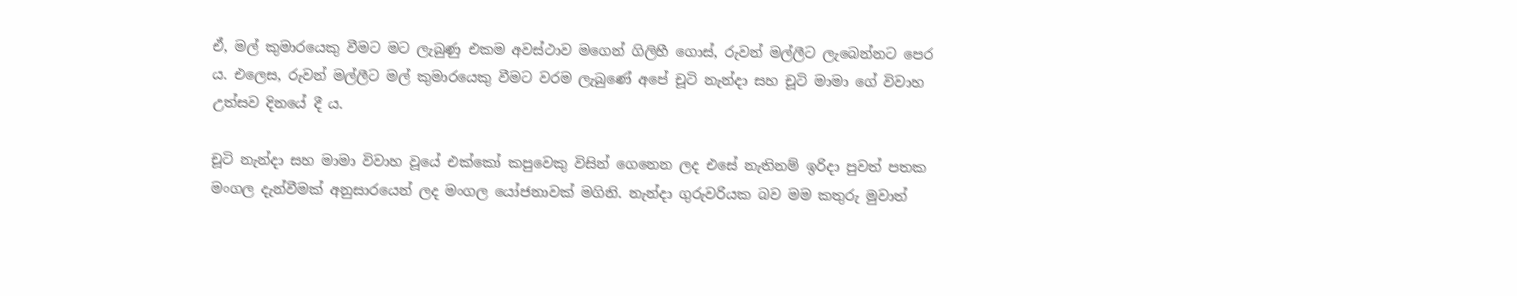ඒ, මල් කුමාරයෙකු වීමට මට ලැබුණු එකම අවස්ථාව මගෙන් ගිලිහී ගොස්, රුවන් මල්ලීට ලැබෙන්නට පෙර ය. එලෙස, රුවන් මල්ලීට මල් කුමාරයෙකු වීමට වරම ලැබුණේ අපේ චූටි නැන්දා සහ චූටි මාමා ගේ විවාහ උත්සව දිනයේ දී ය.

චූටි නැන්දා සහ මාමා විවාහ වූයේ එක්කෝ කපුවෙකු විසින් ගෙනෙන ලද එසේ නැතිනම් ඉරිදා පුවත් පතක මංගල දැන්වීමක් අනුසාරයෙන් ලද මංගල යෝජනාවක් මගිනි. නැන්දා ගුරුවරියක බව මම කතුරු මුවාත්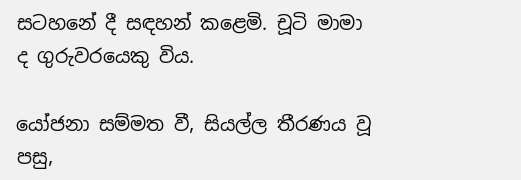සටහනේ දී සඳහන් කළෙමි. චූටි මාමා ද ගුරුවරයෙකු විය.

යෝජනා සම්මත වී, සියල්ල තීරණය වූ පසු,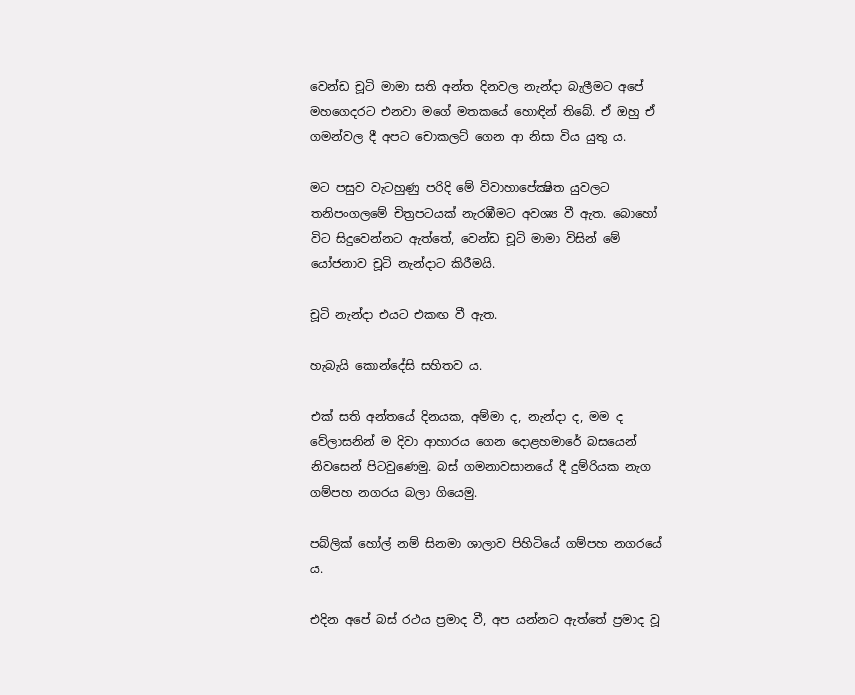වෙන්ඩ චූටි මාමා සති අන්ත දිනවල නැන්දා බැලීමට අපේ මහගෙදරට එනවා මගේ මතකයේ හොඳින් තිබේ. ඒ ඔහු ඒ ගමන්වල දී අපට චොකලට් ගෙන ආ නිසා විය යුතු ය.

මට පසුව වැටහුණු පරිදි මේ විවාහාපේක්‍ෂිත යුවලට තනිපංගලමේ චිත්‍රපටයක් නැරඹීමට අවශ්‍ය වී ඇත. බොහෝ විට සිදුවෙන්නට ඇත්තේ, වෙන්ඩ චූටි මාමා විසින් මේ යෝජනාව චූටි නැන්දාට කිරීමයි.

චූටි නැන්දා එයට එකඟ වී ඇත.

හැබැයි කොන්දේසි සහිතව ය.

එක් සති අන්තයේ දිනයක, අම්මා ද, නැන්දා ද, මම ද වේලාසනින් ම දිවා ආහාරය ගෙන දොළහමාරේ බසයෙන් නිවසෙන් පිටවුණෙමු. බස් ගමනාවසානයේ දී දුම්රියක නැග ගම්පහ නගරය බලා ගියෙමු.

පබ්ලික් හෝල් නම් සිනමා ශාලාව පිහිටියේ ගම්පහ නගරයේ ය.

එදින අපේ බස් රථය ප්‍රමාද වී, අප යන්නට ඇත්තේ ප්‍රමාද වූ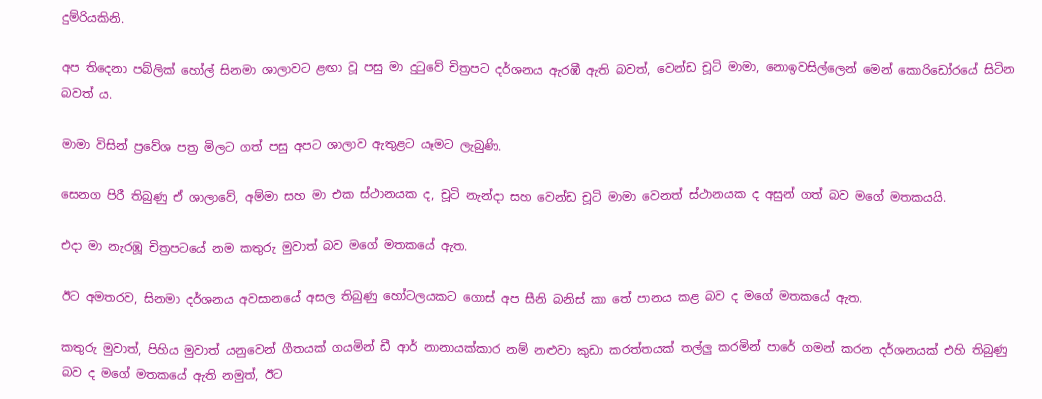දුම්රියකිනි.

අප තිදෙනා පබ්ලික් හෝල් සිනමා ශාලාවට ළඟා වූ පසු මා දුටුවේ චිත්‍රපට දර්ශනය ඇරඹී ඇති බවත්, වෙන්ඩ චූටි මාමා, නොඉවසිල්ලෙන් මෙන් කොරිඩෝරයේ සිටින බවත් ය.

මාමා විසින් ප්‍රවේශ පත්‍ර මිලට ගත් පසු අපට ශාලාව ඇතුළට යෑමට ලැබුණි.

සෙනග පිරී තිබුණු ඒ ශාලාවේ, අම්මා සහ මා එක ස්ථානයක ද, චූටි නැන්දා සහ වෙන්ඩ චූටි මාමා වෙනත් ස්ථානයක ද අසුන් ගත් බව මගේ මතකයයි.

එදා මා නැරඹූ චිත්‍රපටයේ නම කතුරු මුවාත් බව මගේ මතකයේ ඇත.

ඊට අමතරව, සිනමා දර්ශනය අවසානයේ අසල තිබුණු හෝටලයකට ගොස් අප සීනි බනිස් කා තේ පානය කළ බව ද මගේ මතකයේ ඇත.

කතුරු මුවාත්, පිහිය මුවාත් යනුවෙන් ගීතයක් ගයමින් ඩී ආර් නානායක්කාර නම් නළුවා කුඩා කරත්තයක් තල්ලු කරමින් පාරේ ගමන් කරන දර්ශනයක් එහි තිබුණු බව ද මගේ මතකයේ ඇති නමුත්, ඊට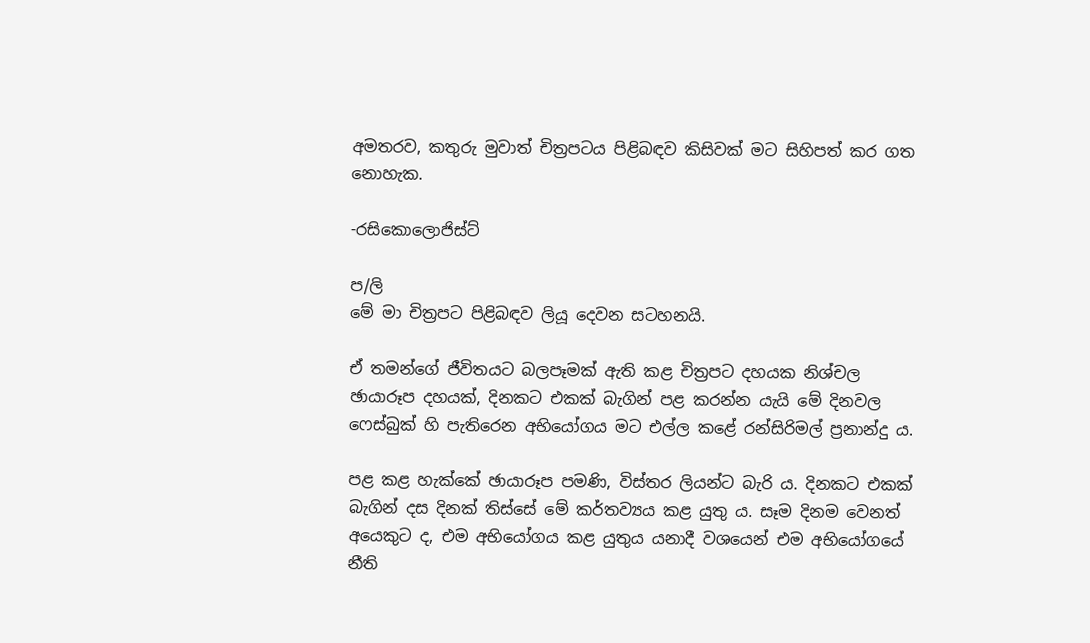අමතරව, කතුරු මුවාත් චිත්‍රපටය පිළිබඳව කිසිවක් මට සිහිපත් කර ගත නොහැක.

-රසිකොලොජිස්ට්

ප/ලි
මේ මා චිත්‍රපට පිළිබඳව ලියූ දෙවන සටහනයි.

ඒ තමන්ගේ ජීවිතයට බලපෑමක් ඇති කළ චිත්‍රපට දහයක නිශ්චල ඡායාරූප දහයක්, දිනකට එකක් බැගින් පළ කරන්න යැයි මේ දිනවල ෆෙස්බුක් හි පැතිරෙන අභියෝගය මට එල්ල කළේ රන්සිරිමල් ප්‍රනාන්දු ය.

පළ කළ හැක්කේ ඡායාරූප පමණි, විස්තර ලියන්ට බැරි ය. දිනකට එකක් බැගින් දස දිනක් තිස්සේ මේ කර්තව්‍යය කළ යුතු ය. සෑම දිනම වෙනත් අයෙකුට ද, එම අභියෝගය කළ යුතුය යනාදී වශයෙන් එම අභියෝගයේ නීති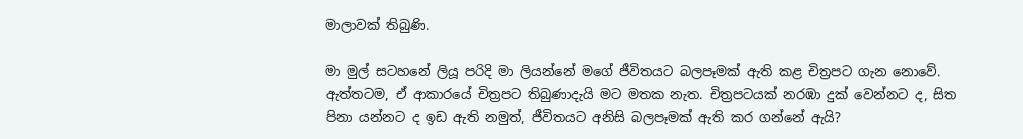මාලාවක් තිබුණි.

මා මුල් සටහනේ ලියූ පරිදි මා ලියන්නේ මගේ ජීවිතයට බලපෑමක් ඇති කළ චිත්‍රපට ගැන නොවේ. ඇත්තටම, ඒ ආකාරයේ චිත්‍රපට තිබුණාදැයි මට මතක නැත. චිත්‍රපටයක් නරඹා දුක් වෙන්නට ද, සිත පිනා යන්නට ද ඉඩ ඇති නමුත්, ජීවිතයට අනිසි බලපෑමක් ඇති කර ගන්නේ ඇයි?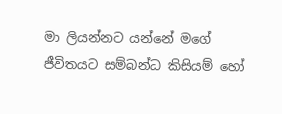මා ලියන්නට යන්නේ මගේ ජීවිතයට සම්බන්ධ කිසියම් හෝ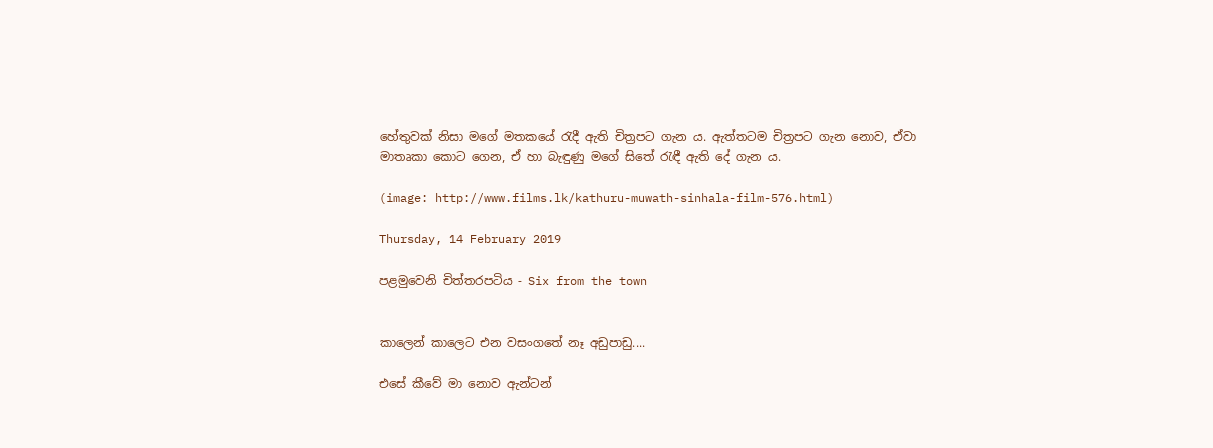හේතුවක් නිසා මගේ මතකයේ රැදී ඇති චිත්‍රපට ගැන ය. ඇත්තටම චිත්‍රපට ගැන නොව, ඒවා මාතෘකා කොට ගෙන, ඒ හා බැඳුණු මගේ සිතේ රැඳී ඇති දේ ගැන ය.

(image: http://www.films.lk/kathuru-muwath-sinhala-film-576.html)

Thursday, 14 February 2019

පළමුවෙනි චිත්තරපටිය - Six from the town


කාලෙන් කාලෙට එන වසංගතේ නෑ අඩුපාඩු....

එසේ කීවේ මා නොව ඇන්ටන්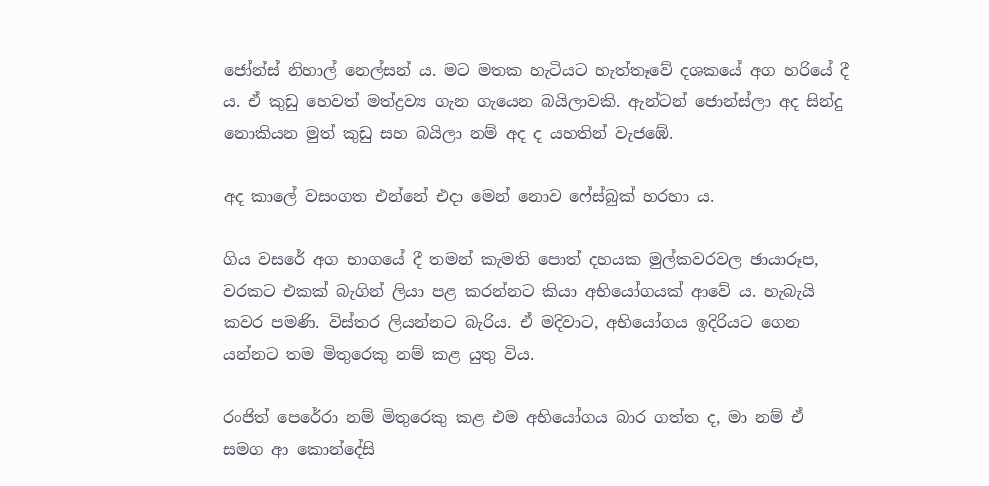ජෝන්ස් නිහාල් නෙල්සන් ය. මට මතක හැටියට හැත්තෑවේ දශකයේ අග හරියේ දී ය. ඒ කුඩු හෙවත් මත්ද්‍රව්‍ය ගැන ගැයෙන බයිලාවකි. ඇන්ටන් ජොන්ස්ලා අද සින්දු නොකියන මුත් කුඩු සහ බයිලා නම් අද ද යහතින් වැජඹේ.

අද කාලේ වසංගත එන්නේ එදා මෙන් නොව ෆේස්බුක් හරහා ය.

ගිය වසරේ අග භාගයේ දී තමන් කැමති පොත් දහයක මුල්කවරවල ඡායාරූප, වරකට එකක් බැගින් ලියා පළ කරන්නට කියා අභියෝගයක් ආවේ ය. හැබැයි කවර පමණි. විස්තර ලියන්නට බැරිය. ඒ මදිවාට, අභියෝගය ඉදිරියට ගෙන යන්නට තම මිතුරෙකු නම් කළ යුතු විය.

රංජිත් පෙරේරා නම් මිතුරෙකු කළ එම අභියෝගය බාර ගත්ත ද, මා නම් ඒ සමග ආ කොන්දේසි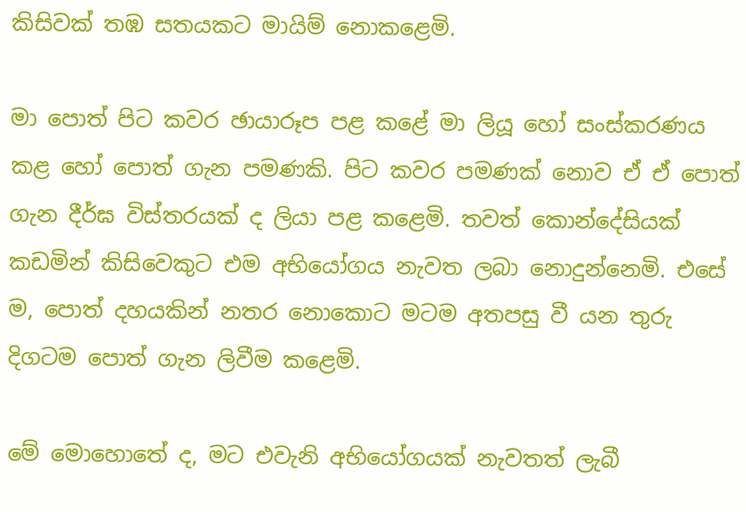කිසිවක් තඹ සතයකට මායිම් නොකළෙමි.

මා පොත් පිට කවර ඡායාරූප පළ කළේ මා ලියූ හෝ සංස්කරණය කළ හෝ පොත් ගැන පමණකි. පිට කවර පමණක් නොව ඒ ඒ පොත් ගැන දීර්ඝ විස්තරයක් ද ලියා පළ කළෙමි. තවත් කොන්දේසියක් කඩමින් කිසිවෙකුට එම අභියෝගය නැවත ලබා නොදුන්නෙමි. එසේ ම, පොත් දහයකින් නතර නොකොට මටම අතපසු වී යන තුරු දිගටම පොත් ගැන ලිවීම කළෙමි.

මේ මොහොතේ ද, මට එවැනි අභියෝගයක් නැවතත් ලැබී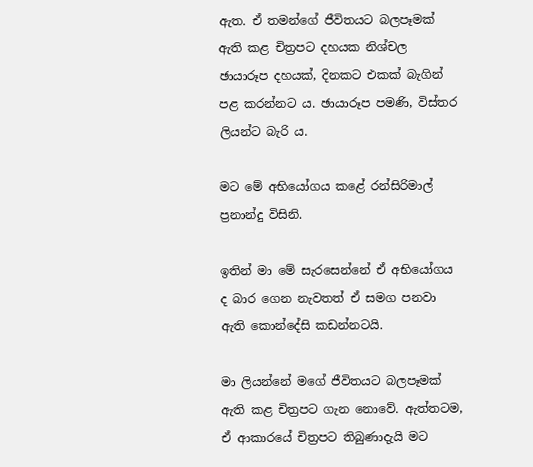ඇත. ඒ තමන්ගේ ජීවිතයට බලපෑමක් ඇති කළ චිත්‍රපට දහයක නිශ්චල ඡායාරූප දහයක්, දිනකට එකක් බැගින් පළ කරන්නට ය. ඡායාරූප පමණි, විස්තර ලියන්ට බැරි ය.

මට මේ අභියෝගය කළේ රන්සිරිමාල් ප්‍රනාන්දු විසිනි.

ඉතින් මා මේ සැරසෙන්නේ ඒ අභියෝගය ද බාර ගෙන නැවතත් ඒ සමග පනවා ඇති කොන්දේසි කඩන්නටයි.

මා ලියන්නේ මගේ ජීවිතයට බලපෑමක් ඇති කළ චිත්‍රපට ගැන නොවේ. ඇත්තටම, ඒ ආකාරයේ චිත්‍රපට තිබුණාදැයි මට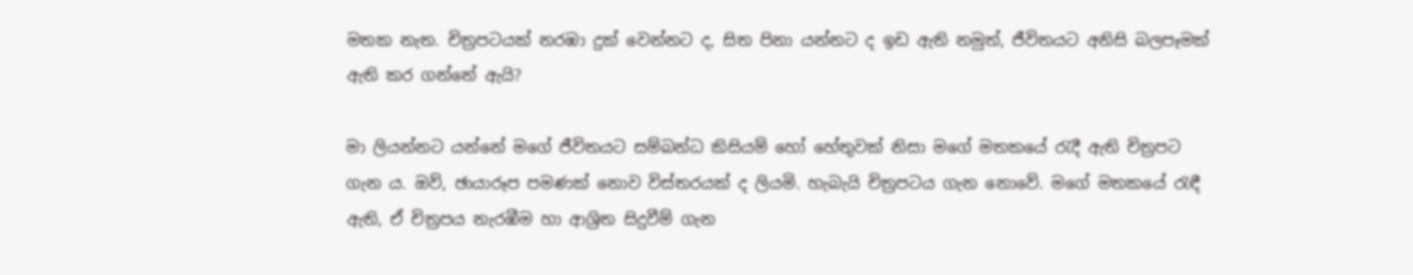මතක නැත. චිත්‍රපටයක් නරඹා දුක් වෙන්නට ද, සිත පිනා යන්නට ද ඉඩ ඇති නමුත්, ජීවිතයට අනිසි බලපෑමක් ඇති කර ගන්නේ ඇයි?

මා ලියන්නට යන්නේ මගේ ජීවිතයට සම්බන්ධ කිසියම් හෝ හේතුවක් නිසා මගේ මතකයේ රැදී ඇති චිත්‍රපට ගැන ය. ඔව්, ඡායාරූප පමණක් නොව විස්තරයක් ද ලියමි. හැබැයි චිත්‍රපටය ගැන නොවේ. මගේ මතකයේ රැඳී ඇති, ඒ චිත්‍රපය නැරඹීම හා ආශ්‍රිත සිදුවීම් ගැන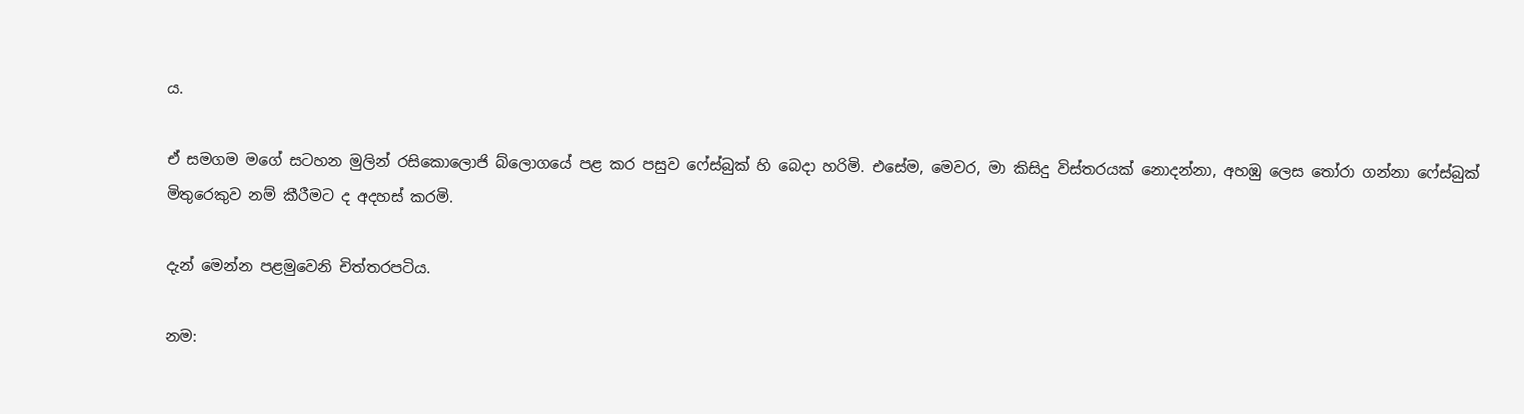ය.

ඒ සමගම මගේ සටහන මුලින් රසිකොලොජි බ්ලොගයේ පළ කර පසුව ෆේස්බුක් හි බෙදා හරිමි. එසේම, මෙවර, මා කිසිදු විස්තරයක් නොදන්නා, අහඹු ලෙස තෝරා ගන්නා ෆේස්බුක් මිතුරෙකුව නම් කීරීමට ද අදහස් කරමි.

දැන් මෙන්න පළමුවෙනි චිත්තරපටිය.

නම: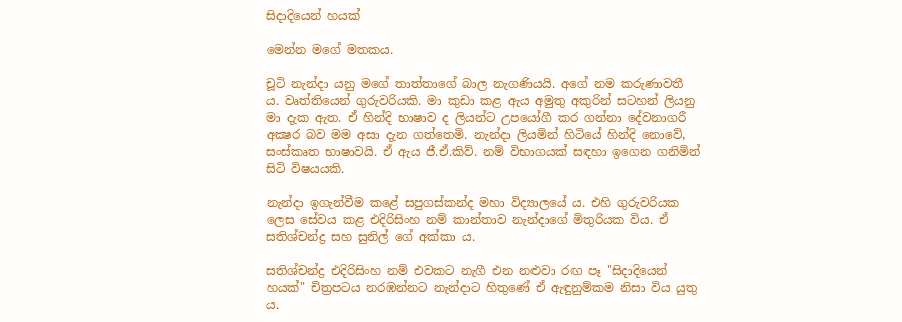සිදාදියෙන් හයක්

මෙන්න මගේ මතකය.

චූටි නැන්දා යනු මගේ තාත්තාගේ බාල නැගණියයි. අගේ නම කරුණාවතී ය. වෘත්තියෙන් ගුරුවරියකි. මා කුඩා කළ ඇය අමුතු අකුරින් සටහන් ලියනු මා දැක ඇත. ඒ හින්දි භාෂාව ද ලියන්ට උපයෝගී කර ගන්නා දේවනාගරී අක්‍ෂර බව මම අසා දැන ගත්තෙමි. නැන්දා ලියමින් හිටියේ හින්දි නොවේ, සංස්කෘත භාෂාවයි. ඒ ඇය ජී.ඒ.කිව්. නම් විභාගයක් සඳහා ඉගෙන ගනිමින් සිටි විෂයයකි.

නැන්දා ඉගැන්වීම කළේ සපුගස්කන්ද මහා විද්‍යාලයේ ය. එහි ගුරුවරියක ලෙස සේවය කළ එදිරිසිංහ නම් කාන්තාව නැන්දාගේ මිතුරියක විය. ඒ සතිශ්චන්ද්‍ර සහ සුනිල් ගේ අක්කා ය.

සතිශ්චන්ද්‍ර එදිරිසිංහ නම් එවකට නැගී එන නළුවා රඟ පෑ "සිදාදියෙන් හයක්" චිත්‍රපටය නරඹන්නට නැන්දාට හිතුණේ ඒ ඇඳුනුම්කම නිසා විය යුතු ය.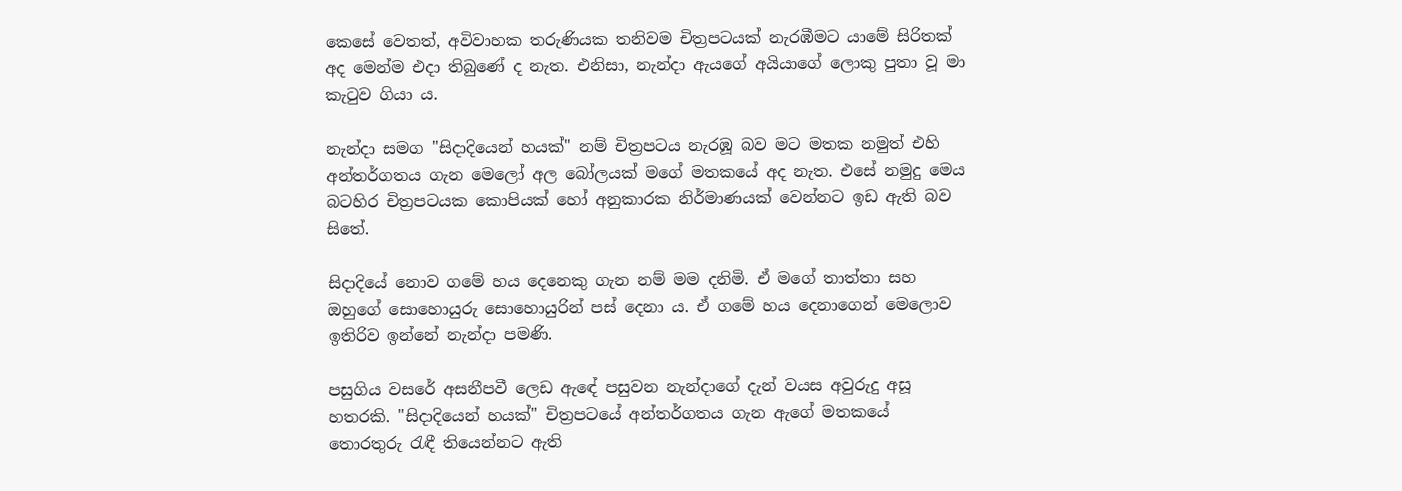කෙසේ වෙතත්, අවිවාහක තරුණියක තනිවම චිත්‍රපටයක් නැරඹීමට යාමේ සිරිතක් අද මෙන්ම එදා තිබුණේ ද නැත. එනිසා, නැන්දා ඇයගේ අයියාගේ ලොකු පුතා වූ මා කැටුව ගියා ය.

නැන්දා සමග "සිදාදියෙන් හයක්" නම් චිත්‍රපටය නැරඹූ බව මට මතක නමුත් එහි අන්තර්ගතය ගැන මෙලෝ අල බෝලයක් මගේ මතකයේ අද නැත. එසේ නමුදු මෙය බටහිර චිත්‍රපටයක කොපියක් හෝ අනුකාරක නිර්මාණයක් වෙන්නට ඉඩ ඇති බව සිතේ.

සිදාදියේ නොව ගමේ හය දෙනෙකු ගැන නම් මම දනිමි. ඒ මගේ තාත්තා සහ ඔහුගේ සොහොයුරු සොහොයුරින් පස් දෙනා ය. ඒ ගමේ හය දෙනාගෙන් මෙලොව ඉතිරිව ඉන්නේ නැන්දා පමණි.

පසුගිය වසරේ අසනීපවී ලෙඩ ඇඳේ පසුවන නැන්දාගේ දැන් වයස අවුරුදු අසූ හතරකි. "සිදාදියෙන් හයක්" චිත්‍රපටයේ අන්තර්ගතය ගැන ඇගේ මතකයේ තොරතුරු රැඳී තියෙන්නට ඇති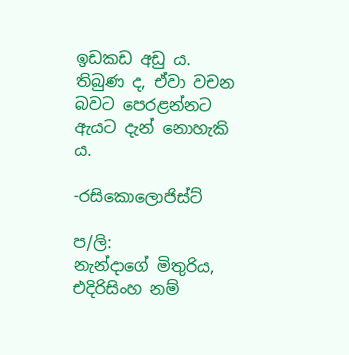ඉඩකඩ අඩු ය. තිබුණ ද, ඒවා වචන බවට පෙරළන්නට ඇයට දැන් නොහැකි ය.

-රසිකොලොජිස්ට්

ප/ලි:
නැන්දාගේ මිතුරිය, එදිරිසිංහ නම්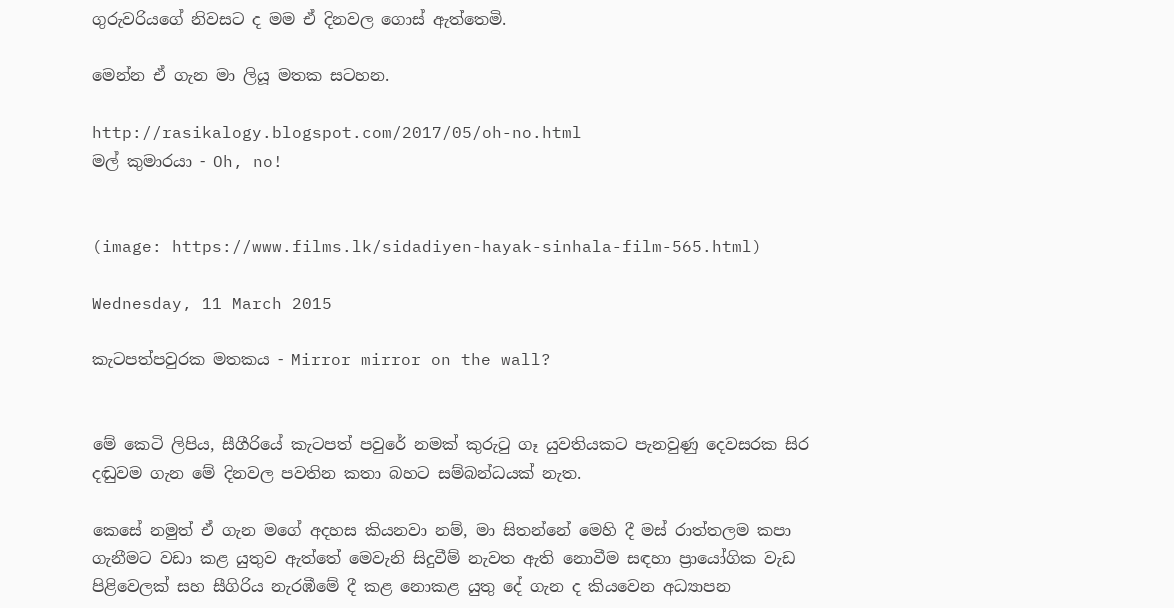ගුරුවරියගේ නිවසට ද මම ඒ දිනවල ගොස් ඇත්තෙමි.

මෙන්න ඒ ගැන මා ලියූ මතක සටහන.

http://rasikalogy.blogspot.com/2017/05/oh-no.html
මල් කුමාරයා - Oh, no!


(image: https://www.films.lk/sidadiyen-hayak-sinhala-film-565.html)

Wednesday, 11 March 2015

කැටපත්පවුරක මතකය - Mirror mirror on the wall?


මේ කෙටි ලිපිය, සීගීරියේ කැටපත් පවුරේ නමක් කුරුටු ගෑ යුවතියකට පැනවුණු දෙවසරක සිර දඬුවම ගැන මේ දිනවල පවතින කතා බහට සම්බන්ධයක් නැත.

කෙසේ නමුත් ඒ ගැන මගේ අදහස කියනවා නම්, මා සිතන්නේ මෙහි දී මස් රාත්තලම කපා ගැනීමට වඩා කළ යුතුව ඇත්තේ මෙවැනි සිදුවීම් නැවත ඇති නොවීම සඳහා ප්‍රායෝගික වැඩ පිළිවෙලක් සහ සීගිරිය නැරඹීමේ දී කළ නොකළ යුතු දේ ගැන ද කියවෙන අධ්‍යාපන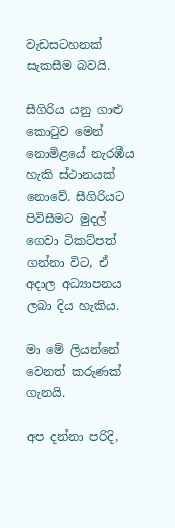වැඩසටහනක් සැකසීම බවයි.

සීගිරිය යනු ගාළු කොටුව මෙන් නොමිළයේ නැරඹීය හැකි ස්ථානයක් නොවේ. සීගිරියට පිවිසීමට මුදල් ගෙවා ටිකට්පත් ගන්නා විට, ඒ අදාල අධ්‍යාපනය ලබා දිය හැකිය.

මා මේ ලියන්නේ වෙනත් කරුණක් ගැනයි.

අප දන්නා පරිදි,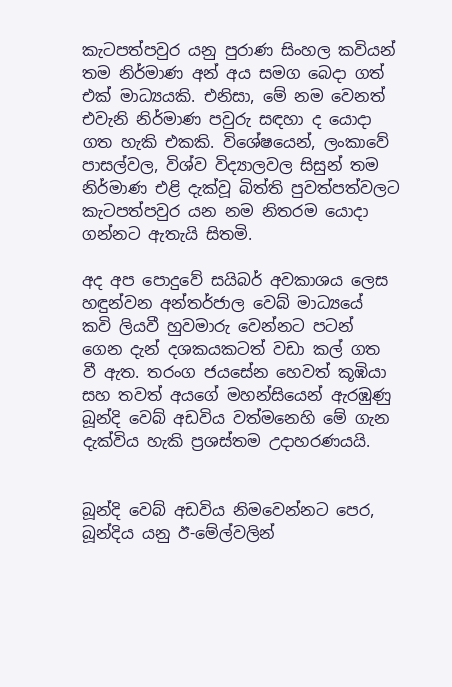කැටපත්පවුර යනු පුරාණ සිංහල කවියන් තම නිර්මාණ අන් අය සමග බෙදා ගත් එක් මාධ්‍යයකි. එනිසා, මේ නම වෙනත් එවැනි නිර්මාණ පවුරු සඳහා ද යොදා ගත හැකි එකකි. විශේෂයෙන්, ලංකාවේ පාසල්වල, විශ්ව විද්‍යාලවල සිසුන් තම නිර්මාණ එළි දැක්වූ බිත්ති පුවත්පත්වලට කැටපත්පවුර යන නම නිතරම යොදා ගන්නට ඇතැයි සිතමි.

අද අප පොදුවේ සයිබර් අවකාශය ලෙස හඳුන්වන අන්තර්ජාල වෙබ් මාධ්‍යයේ කවි ලියවී හුවමාරු වෙන්නට පටන් ගෙන දැන් දශකයකටත් වඩා කල් ගත වී ඇත. තරංග ජයසේන හෙවත් කූඹියා සහ තවත් අයගේ මහන්සියෙන් ඇරඹුණු බූන්දි වෙබ් අඩවිය වත්මනෙහි මේ ගැන දැක්විය හැකි ප්‍රශස්තම උදාහරණයයි.


බූන්දි වෙබ් අඩවිය නිමවෙන්නට පෙර, බූන්දිය යනු ඊ-මේල්වලින්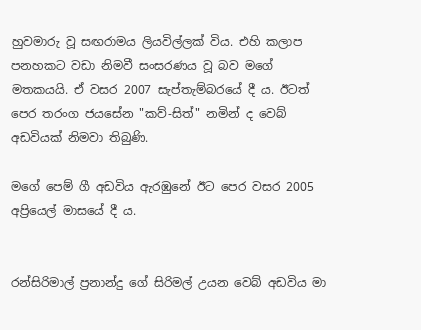හුවමාරු වූ සඟරාමය ලියවිල්ලක් විය. එහි කලාප පනහකට වඩා නිමවී සංසරණය වූ බව මගේ මතකයයි. ඒ වසර 2007 සැප්තැම්බරයේ දී ය. ඊටත් පෙර තරංග ජයසේන "කව්-සිත්" නමින් ද වෙබ් අඩවියක් නිමවා තිබුණි.

මගේ පෙම් ගී අඩවිය ඇරඹුනේ ඊට පෙර වසර 2005 අප්‍රියෙල් මාසයේ දී ය.


රන්සිරිමාල් ප්‍රනාන්දු ගේ සිරිමල් උයන වෙබ් අඩවිය මා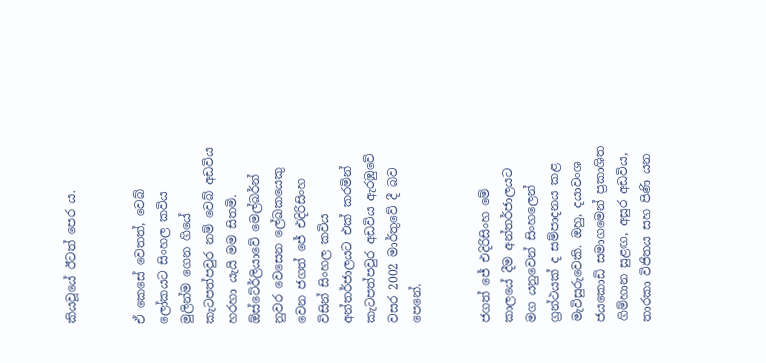කියවූයේ ඊටත් පෙර ය.


ඒ කෙසේ වෙතත්, වෙබ් ලෝකයට සිංහල කවිය මුලින්ම ගෙන ගියේ කැටපත්පවුර නම් වෙබ් අඩවිය හරහා යැයි මම සිතමි. ඕස්ටේ‍ර්ලියාවේ මෙල්බර්න් නුවර වෙසෙන ලේඛකයෙකු වෙන ජගත් ජේ එදිරිසිංහ විසින් සිංහල කවිය අන්තර්ජාලයට එක් කරමින් කැටපත්පවුර අඩවිය ඇරඹුවේ වසර 2002 මාර්තුවේ දී බව පෙනේ.


ජගත් ජේ එදිරිසිංහ මේ කාලයේ දීම අන්තර්ජාලයට මග යනුවෙන් සිංහලෙන් ග්‍රන්ථයක් ද සම්පාදනය කළ මැවිසුරුවෙකි. ඔහු, දයාවංශ ජයකොඩි සමාගමෙන් ප්‍රකාශිත ගිම්හාන සුළඟ, අසුර අඩවිය, තාරකා විජිතය සහ පිණි යන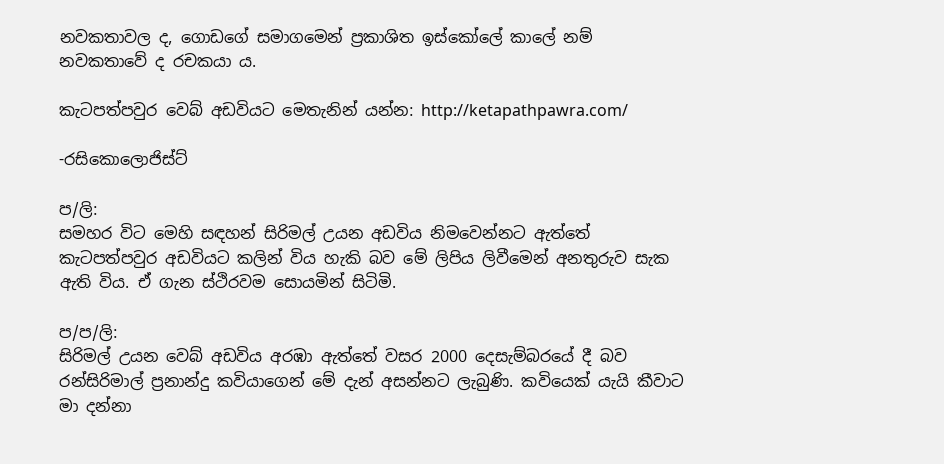නවකතාවල ද, ගොඩගේ සමාගමෙන් ප්‍රකාශිත ඉස්කෝලේ කාලේ නම් නවකතාවේ ද රචකයා ය.

කැටපත්පවුර වෙබ් අඩවියට මෙතැනින් යන්න: http://ketapathpawra.com/

-රසිකොලොජිස්ට්

ප/ලි:
සමහර විට මෙහි සඳහන් සිරිමල් උයන අඩවිය නිමවෙන්නට ඇත්තේ කැටපත්පවුර අඩවියට කලින් විය හැකි බව මේ ලිපිය ලිවීමෙන් අනතුරුව සැක ඇති විය. ඒ ගැන ස්ථිරවම සොයමින් සිටිමි.

ප/ප/ලි:
සිරිමල් උයන වෙබ් අඩවිය අරඹා ඇත්තේ වසර 2000 දෙසැම්බරයේ දී බව රන්සිරිමාල් ප්‍රනාන්දු කවියාගෙන් මේ දැන් අසන්නට ලැබුණි. කවියෙක් යැයි කීවාට මා දන්නා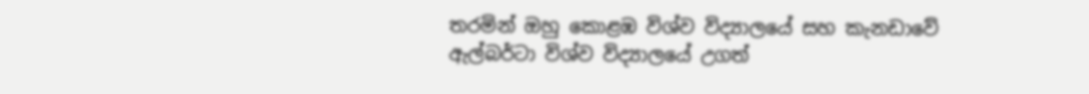තරමින් ඔහු කොළඹ විශ්ව විද්‍යාලයේ සහ කැනඩාවේ ඇල්බර්ටා විශ්ව විද්‍යාලයේ උගත්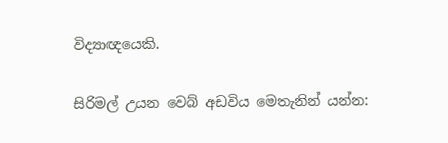විද්‍යාඥයෙකි.

සිරිමල් උයන වෙබ් අඩවිය මෙතැනින් යන්න: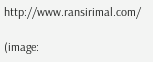http://www.ransirimal.com/

(image: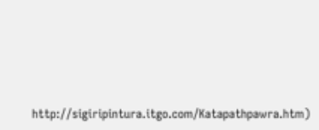http://sigiripintura.itgo.com/Katapathpawra.htm)